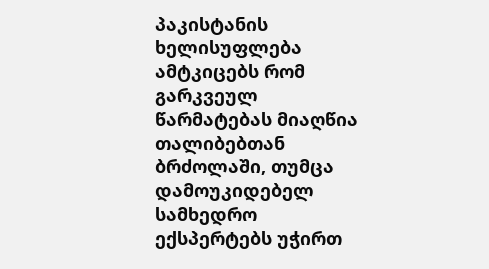პაკისტანის ხელისუფლება ამტკიცებს რომ გარკვეულ წარმატებას მიაღწია თალიბებთან ბრძოლაში, თუმცა დამოუკიდებელ სამხედრო ექსპერტებს უჭირთ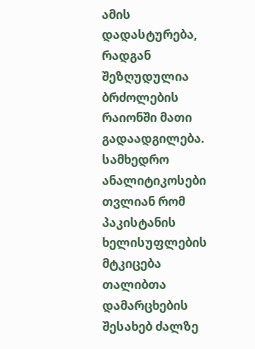ამის დადასტურება, რადგან შეზღუდულია ბრძოლების რაიონში მათი გადაადგილება.
სამხედრო ანალიტიკოსები თვლიან რომ პაკისტანის ხელისუფლების მტკიცება თალიბთა დამარცხების შესახებ ძალზე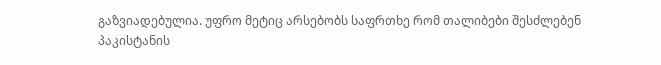გაზვიადებულია. უფრო მეტიც არსებობს საფრთხე რომ თალიბები შესძლებენ პაკისტანის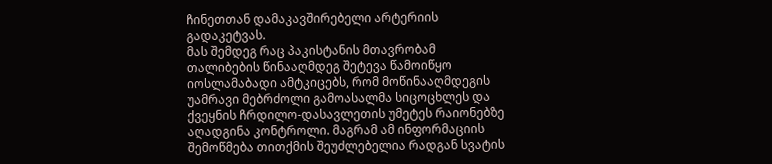ჩინეთთან დამაკავშირებელი არტერიის გადაკეტვას.
მას შემდეგ რაც პაკისტანის მთავრობამ თალიბების წინააღმდეგ შეტევა წამოიწყო იოსლამაბადი ამტკიცებს, რომ მოწინააღმდეგის უამრავი მებრძოლი გამოასალმა სიცოცხლეს და ქვეყნის ჩრდილო-დასავლეთის უმეტეს რაიონებზე აღადგინა კონტროლი. მაგრამ ამ ინფორმაციის შემოწმება თითქმის შეუძლებელია რადგან სვატის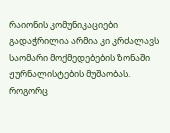რაიონის კომუნიკაციები გადაჭრილია არმია კი კრძალავს საომარი მოქმედებების ზონაში ჟურნალისტების მუშაობას.
როგორც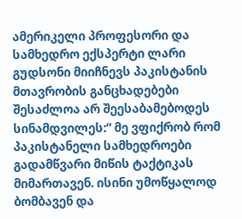ამერიკელი პროფესორი და სამხედრო ექსპერტი ლარი გუდსონი მიიჩნევს პაკისტანის მთავრობის განცხადებები შესაძლოა არ შეესაბამებოდეს სინამდვილეს:“ მე ვფიქრობ რომ პაკისტანელი სამხედროები გადამწვარი მიწის ტაქტიკას მიმართავენ. ისინი უმოწყალოდ ბომბავენ და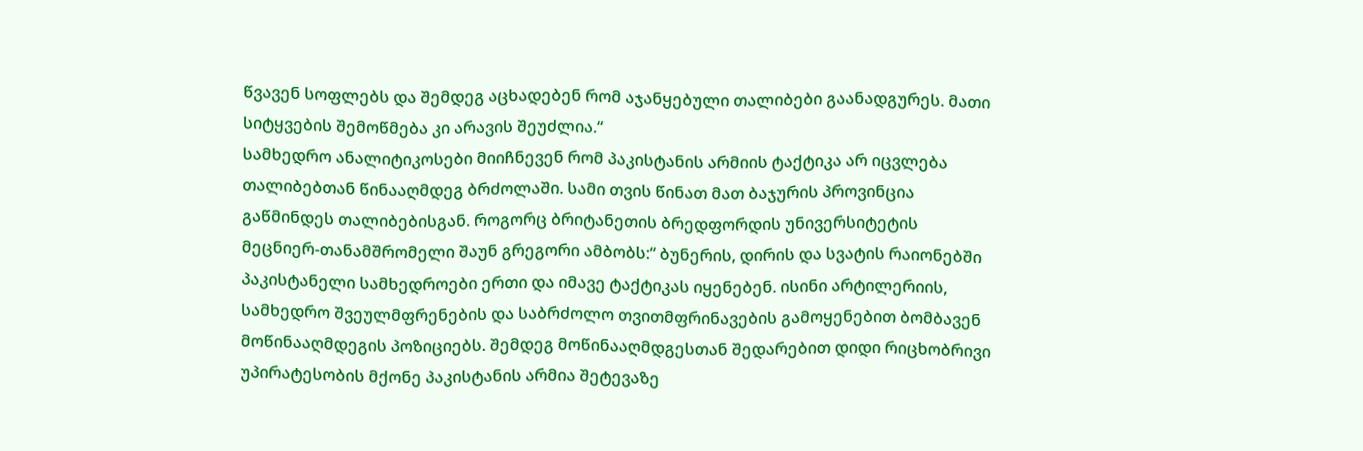წვავენ სოფლებს და შემდეგ აცხადებენ რომ აჯანყებული თალიბები გაანადგურეს. მათი სიტყვების შემოწმება კი არავის შეუძლია.“
სამხედრო ანალიტიკოსები მიიჩნევენ რომ პაკისტანის არმიის ტაქტიკა არ იცვლება თალიბებთან წინააღმდეგ ბრძოლაში. სამი თვის წინათ მათ ბაჯურის პროვინცია გაწმინდეს თალიბებისგან. როგორც ბრიტანეთის ბრედფორდის უნივერსიტეტის მეცნიერ-თანამშრომელი შაუნ გრეგორი ამბობს:“ ბუნერის, დირის და სვატის რაიონებში პაკისტანელი სამხედროები ერთი და იმავე ტაქტიკას იყენებენ. ისინი არტილერიის, სამხედრო შვეულმფრენების და საბრძოლო თვითმფრინავების გამოყენებით ბომბავენ მოწინააღმდეგის პოზიციებს. შემდეგ მოწინააღმდგესთან შედარებით დიდი რიცხობრივი უპირატესობის მქონე პაკისტანის არმია შეტევაზე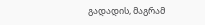გადადის, მაგრამ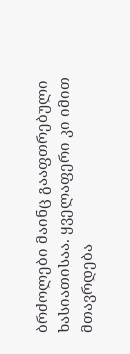ბრძოლები მაინც გააფთრებული ხასიათისაა. ყველაფერი კი იმით მთავრდება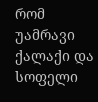რომ უამრავი ქალაქი და სოფელი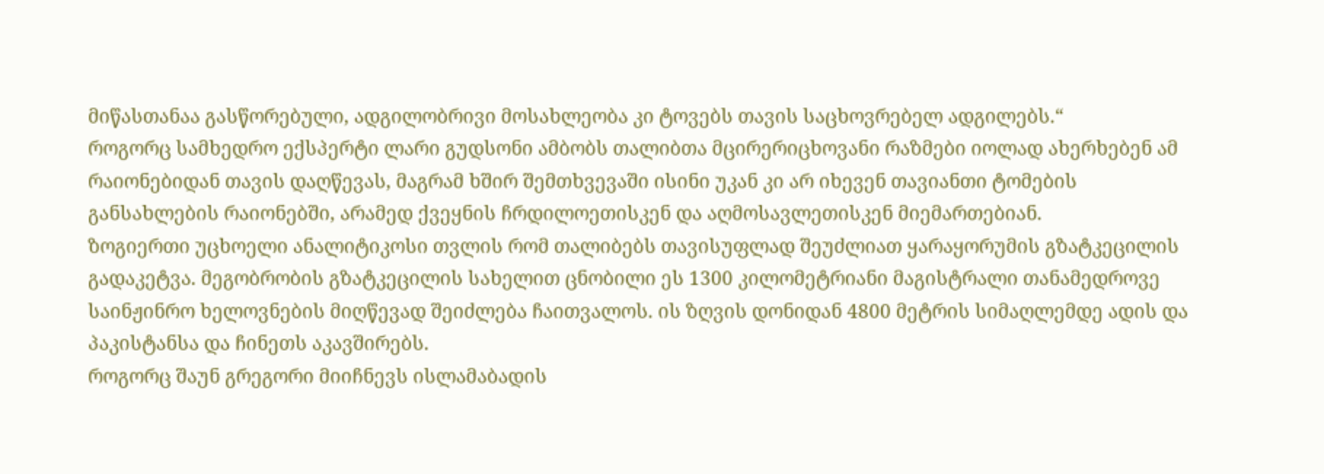მიწასთანაა გასწორებული, ადგილობრივი მოსახლეობა კი ტოვებს თავის საცხოვრებელ ადგილებს.“
როგორც სამხედრო ექსპერტი ლარი გუდსონი ამბობს თალიბთა მცირერიცხოვანი რაზმები იოლად ახერხებენ ამ რაიონებიდან თავის დაღწევას, მაგრამ ხშირ შემთხვევაში ისინი უკან კი არ იხევენ თავიანთი ტომების განსახლების რაიონებში, არამედ ქვეყნის ჩრდილოეთისკენ და აღმოსავლეთისკენ მიემართებიან.
ზოგიერთი უცხოელი ანალიტიკოსი თვლის რომ თალიბებს თავისუფლად შეუძლიათ ყარაყორუმის გზატკეცილის გადაკეტვა. მეგობრობის გზატკეცილის სახელით ცნობილი ეს 1300 კილომეტრიანი მაგისტრალი თანამედროვე საინჟინრო ხელოვნების მიღწევად შეიძლება ჩაითვალოს. ის ზღვის დონიდან 4800 მეტრის სიმაღლემდე ადის და პაკისტანსა და ჩინეთს აკავშირებს.
როგორც შაუნ გრეგორი მიიჩნევს ისლამაბადის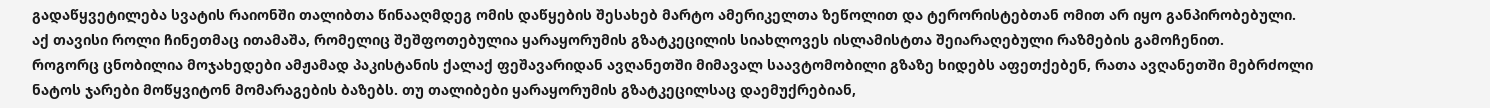გადაწყვეტილება სვატის რაიონში თალიბთა წინააღმდეგ ომის დაწყების შესახებ მარტო ამერიკელთა ზეწოლით და ტერორისტებთან ომით არ იყო განპირობებული. აქ თავისი როლი ჩინეთმაც ითამაშა, რომელიც შეშფოთებულია ყარაყორუმის გზატკეცილის სიახლოვეს ისლამისტთა შეიარაღებული რაზმების გამოჩენით.
როგორც ცნობილია მოჯახედები ამჟამად პაკისტანის ქალაქ ფეშავარიდან ავღანეთში მიმავალ საავტომობილი გზაზე ხიდებს აფეთქებენ, რათა ავღანეთში მებრძოლი ნატოს ჯარები მოწყვიტონ მომარაგების ბაზებს. თუ თალიბები ყარაყორუმის გზატკეცილსაც დაემუქრებიან,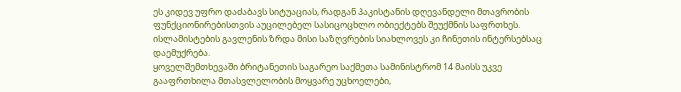ეს კიდევ უფრო დაძაბავს სიტუაციას, რადგან პაკისტანის დღევანდელი მთავრობის ფუნქციონირებისთვის აუცილებელ სასიცოცხლო ობიექტებს შეუქმნის საფრთხეს. ისლამისტების გავლენის ზრდა მისი საზღვრების სიახლოვეს კი ჩინეთის ინტერსებსაც დაემუქრება.
ყოველშემთხევაში ბრიტანეთის საგარეო საქმეთა სამინისტრომ 14 მაისს უკვე გააფრთხილა მთასვლელობის მოყვარე უცხოელები,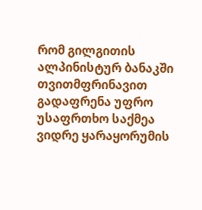რომ გილგითის ალპინისტურ ბანაკში თვითმფრინავით გადაფრენა უფრო უსაფრთხო საქმეა ვიდრე ყარაყორუმის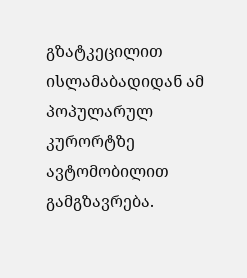გზატკეცილით ისლამაბადიდან ამ პოპულარულ კურორტზე ავტომობილით გამგზავრება.